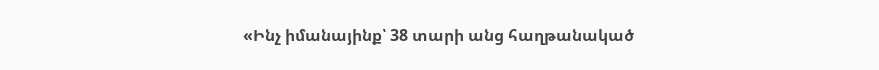«Ինչ իմանայինք՝ 38 տարի անց հաղթանակած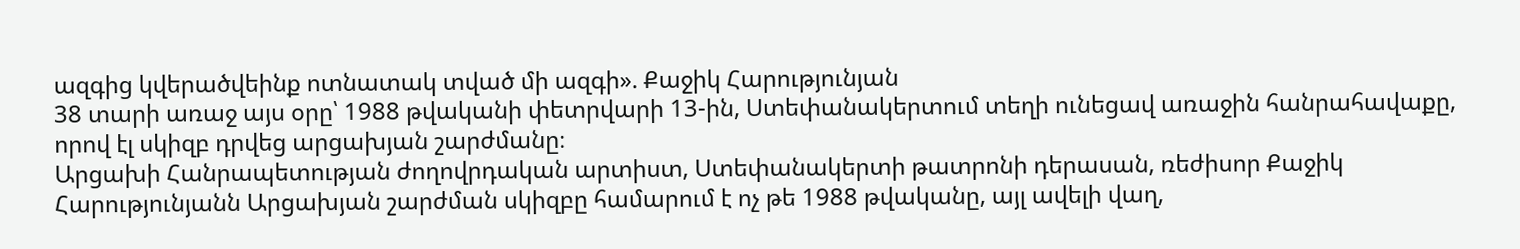ազգից կվերածվեինք ոտնատակ տված մի ազգի». Քաջիկ Հարությունյան
38 տարի առաջ այս օրը՝ 1988 թվականի փետրվարի 13-ին, Ստեփանակերտում տեղի ունեցավ առաջին հանրահավաքը, որով էլ սկիզբ դրվեց արցախյան շարժմանը։
Արցախի Հանրապետության ժողովրդական արտիստ, Ստեփանակերտի թատրոնի դերասան, ռեժիսոր Քաջիկ Հարությունյանն Արցախյան շարժման սկիզբը համարում է ոչ թե 1988 թվականը, այլ ավելի վաղ,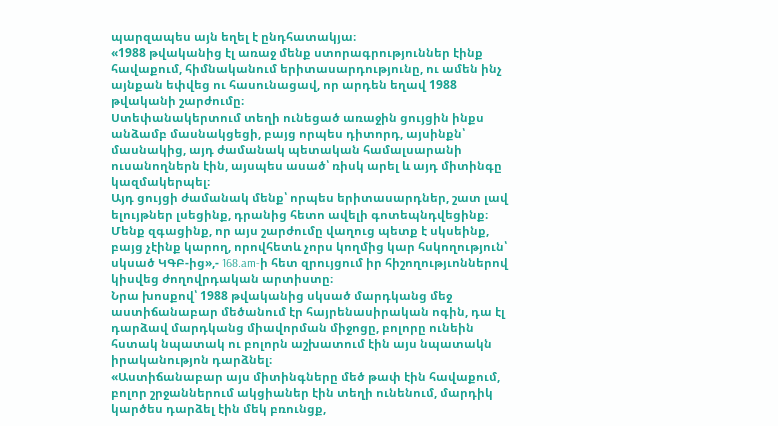պարզապես այն եղել է ընդհատակյա։
«1988 թվականից էլ առաջ մենք ստորագրություններ էինք հավաքում, հիմնականում երիտասարդությունը, ու ամեն ինչ այնքան եփվեց ու հասունացավ, որ արդեն եղավ 1988 թվականի շարժումը։
Ստեփանակերտում տեղի ունեցած առաջին ցույցին ինքս անձամբ մասնակցեցի, բայց որպես դիտորդ, այսինքն՝ մասնակից, այդ ժամանակ պետական համալսարանի ուսանողներն էին, այսպես ասած՝ ռիսկ արել և այդ միտինգը կազմակերպել։
Այդ ցույցի ժամանակ մենք՝ որպես երիտասարդներ, շատ լավ ելույթներ լսեցինք, դրանից հետո ավելի գոտեպնդվեցինք։ Մենք զգացինք, որ այս շարժումը վաղուց պետք է սկսեինք, բայց չէինք կարող, որովհետև չորս կողմից կար հսկողություն՝ սկսած ԿԳԲ-ից»,- 168.am-ի հետ զրույցում իր հիշողությւոններով կիսվեց ժողովրդական արտիստը։
Նրա խոսքով՝ 1988 թվականից սկսած մարդկանց մեջ աստիճանաբար մեծանում էր հայրենասիրական ոգին, դա էլ դարձավ մարդկանց միավորման միջոցը, բոլորը ունեին հստակ նպատակ ու բոլորն աշխատում էին այս նպատակն իրականությոն դարձնել։
«Աստիճանաբար այս միտինգները մեծ թափ էին հավաքում, բոլոր շրջաններում ակցիաներ էին տեղի ունենում, մարդիկ կարծես դարձել էին մեկ բռունցք,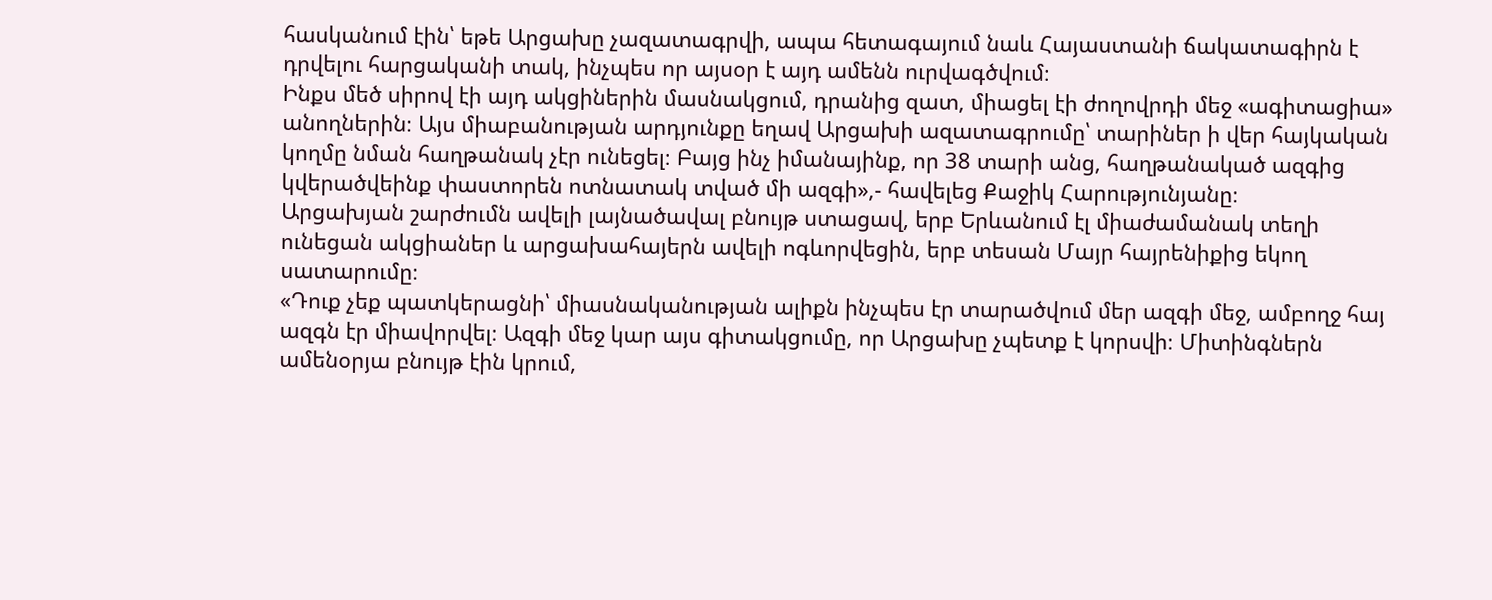հասկանում էին՝ եթե Արցախը չազատագրվի, ապա հետագայում նաև Հայաստանի ճակատագիրն է դրվելու հարցականի տակ, ինչպես որ այսօր է այդ ամենն ուրվագծվում։
Ինքս մեծ սիրով էի այդ ակցիներին մասնակցում, դրանից զատ, միացել էի ժողովրդի մեջ «ագիտացիա» անողներին։ Այս միաբանության արդյունքը եղավ Արցախի ազատագրումը՝ տարիներ ի վեր հայկական կողմը նման հաղթանակ չէր ունեցել։ Բայց ինչ իմանայինք, որ 38 տարի անց, հաղթանակած ազգից կվերածվեինք փաստորեն ոտնատակ տված մի ազգի»,- հավելեց Քաջիկ Հարությունյանը։
Արցախյան շարժումն ավելի լայնածավալ բնույթ ստացավ, երբ Երևանում էլ միաժամանակ տեղի ունեցան ակցիաներ և արցախահայերն ավելի ոգևորվեցին, երբ տեսան Մայր հայրենիքից եկող սատարումը։
«Դուք չեք պատկերացնի՝ միասնականության ալիքն ինչպես էր տարածվում մեր ազգի մեջ, ամբողջ հայ ազգն էր միավորվել։ Ազգի մեջ կար այս գիտակցումը, որ Արցախը չպետք է կորսվի։ Միտինգներն ամենօրյա բնույթ էին կրում,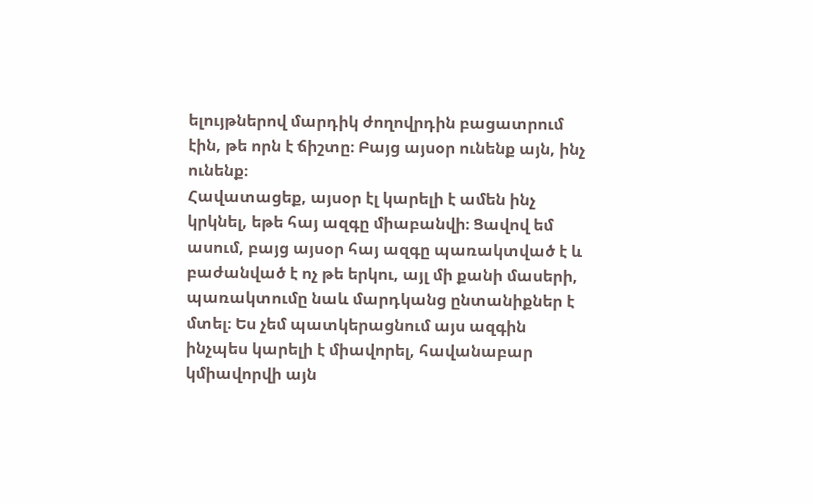ելույթներով մարդիկ ժողովրդին բացատրում էին, թե որն է ճիշտը։ Բայց այսօր ունենք այն, ինչ ունենք։
Հավատացեք, այսօր էլ կարելի է ամեն ինչ կրկնել, եթե հայ ազգը միաբանվի։ Ցավով եմ ասում, բայց այսօր հայ ազգը պառակտված է և բաժանված է ոչ թե երկու, այլ մի քանի մասերի, պառակտումը նաև մարդկանց ընտանիքներ է մտել։ Ես չեմ պատկերացնում այս ազգին ինչպես կարելի է միավորել, հավանաբար կմիավորվի այն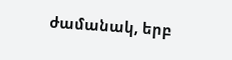ժամանակ, երբ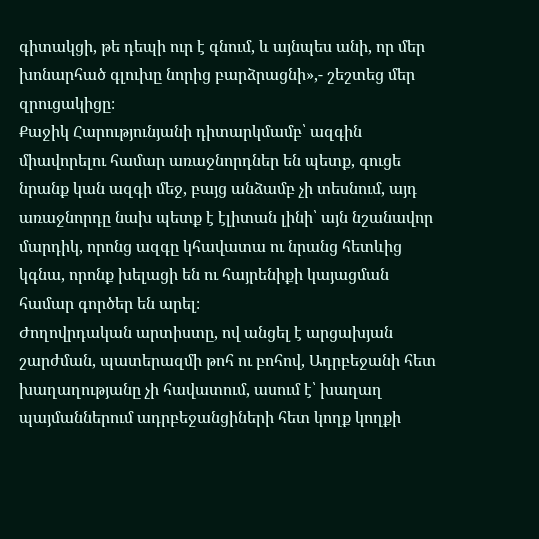գիտակցի, թե դեպի ուր է գնում, և այնպես անի, որ մեր խոնարհած գլուխը նորից բարձրացնի»,- շեշտեց մեր զրուցակիցը։
Քաջիկ Հարությունյանի դիտարկմամբ՝ ազգին միավորելու համար առաջնորդներ են պետք, գուցե նրանք կան ազգի մեջ, բայց անձամբ չի տեսնում, այդ առաջնորդը նախ պետք է էլիտան լինի՝ այն նշանավոր մարդիկ, որոնց ազգը կհավատա ու նրանց հետևից կգնա, որոնք խելացի են ու հայրենիքի կայացման համար գործեր են արել։
Ժողովրդական արտիստը, ով անցել է արցախյան շարժման, պատերազմի թոհ ու բոհով, Ադրբեջանի հետ խաղաղությանը չի հավատում, ասում է՝ խաղաղ պայմաններում ադրբեջանցիների հետ կողք կողքի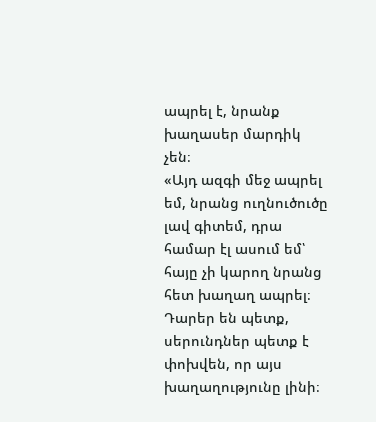ապրել է, նրանք խաղասեր մարդիկ չեն։
«Այդ ազգի մեջ ապրել եմ, նրանց ուղնուծուծը լավ գիտեմ, դրա համար էլ ասում եմ՝ հայը չի կարող նրանց հետ խաղաղ ապրել։ Դարեր են պետք, սերունդներ պետք է փոխվեն, որ այս խաղաղությունը լինի։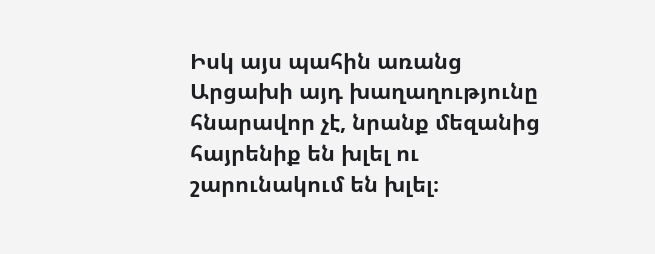Իսկ այս պահին առանց Արցախի այդ խաղաղությունը հնարավոր չէ, նրանք մեզանից հայրենիք են խլել ու շարունակում են խլել։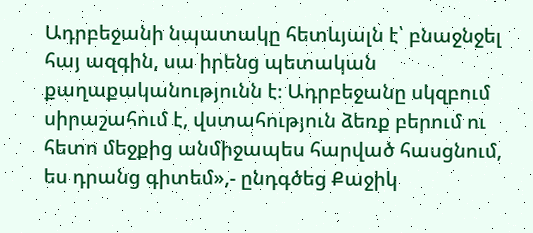Ադրբեջանի նպատակը հետևյալն է՝ բնաջնջել հայ ազգին, սա իրենց պետական քաղաքականությունն է։ Ադրբեջանը սկզբում սիրաշահում է, վստահություն ձեռք բերում ու հետո մեջքից անմիջապես հարված հասցնում, ես դրանց գիտեմ»,- ընդգծեց Քաջիկ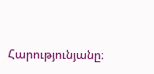Հարությունյանը։